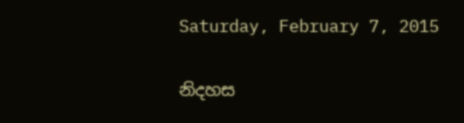Saturday, February 7, 2015

නිදහස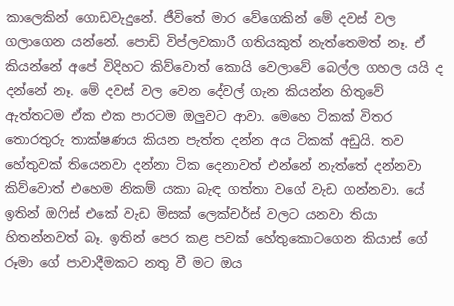කාලෙකින් ගොඩවැදුනේ. ජීවිතේ මාර වේගෙකින් මේ දවස් වල ගලාගෙන යන්නේ. පොඩි විප්ලවකාරී ගතියකුත් නැත්තෙමත් නෑ. ඒ කියන්නේ අපේ විදිහට කිව්වොත් කොයි වෙලාවේ බෙල්ල ගහල යයි ද දන්නේ නෑ. මේ දවස් වල වෙන දේවල් ගැන කියන්න හිතුවේ ඇත්තටම ඒක එක පාරටම ඔලුවට ආවා. මෙහෙ ටිකක් විතර තොරතුරු තාක්ෂණය කියන පැත්ත දන්න අය ටිකක් අඩුයි. තව හේතුවක් තියෙනවා දන්නා ටික දෙනාවත් එන්නේ නැත්තේ දන්නවා කිව්වොත් එහෙම නිකම් යකා බැඳ ගත්තා වගේ වැඩ ගන්නවා. යේ ඉතින් ඔෆිස් එකේ වැඩ මිසක් ලෙක්චර්ස් වලට යනවා තියා හිතන්නවත් බෑ. ඉතින් පෙර කළ පවක් හේතුකොටගෙන කියාස් ගේ රූමා ගේ පාවාදීමකට නතු වී මට ඔය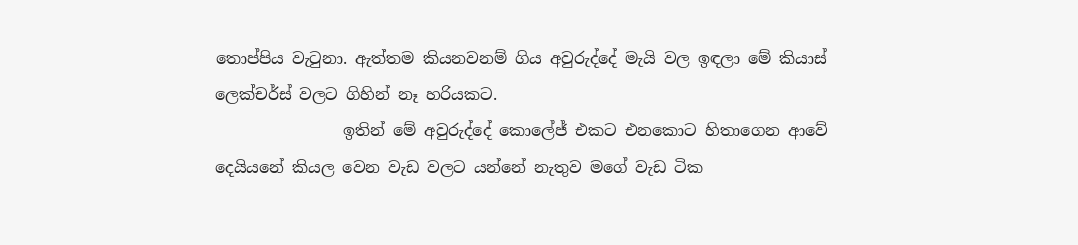තොප්පිය වැටුනා. ඇත්තම කියනවනම් ගිය අවුරුද්දේ මැයි වල ඉඳලා මේ කියාස් ලෙක්චර්ස් වලට ගිහින් නෑ හරියකට.
                ඉතින් මේ අවුරුද්දේ කොලේජ් එකට එනකොට හිතාගෙන ආවේ දෙයියනේ කියල වෙන වැඩ වලට යන්නේ නැතුව මගේ වැඩ ටික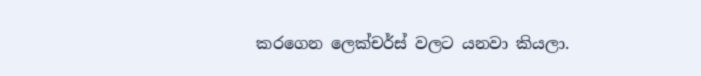කරගෙන ලෙක්චර්ස් වලට යනවා කියලා.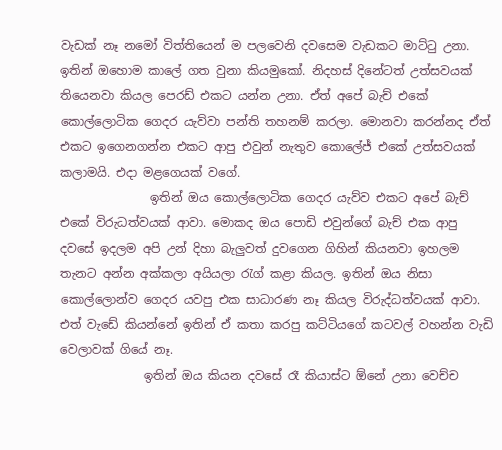වැඩක් නෑ නමෝ විත්තියෙන් ම පලවෙනි දවසෙම වැඩකට මාට්ටු උනා. ඉතින් ඔහොම කාලේ ගත වුනා කියමුකෝ. නිදහස් දිනේටත් උත්සවයක් තියෙනවා කියල පෙරඩ් එකට යන්න උනා. ඒත් අපේ බැච් එකේ කොල්ලොටික ගෙදර යැව්වා පන්ති තහනම් කරලා. මොනවා කරන්නද ඒත් එකට ඉගෙනගන්න එකට ආපු එවුන් නැතුව කොලේජ් එකේ උත්සවයක් කලාමයි. එදා මළගෙයක් වගේ.
               ඉතින් ඔය කොල්ලොටික ගෙදර යැව්ව එකට අපේ බැච් එකේ විරුධත්වයක් ආවා. මොකද ඔය පොඩි එවුන්ගේ බැච් එක ආපු දවසේ ඉදලම අපි උන් දිහා බැලුවත් දුවගෙන ගිහින් කියනවා ඉහලම තැනට අන්න අක්කලා අයියලා රැග් කළා කියල. ඉතින් ඔය නිසා කොල්ලොන්ව ගෙදර යවපු එක සාධාරණ නෑ කියල විරුද්ධත්වයක් ආවා. එත් වැඩේ කියන්නේ ඉතින් ඒ කතා කරපු කට්ටියගේ කටවල් වහන්න වැඩි වෙලාවක් ගියේ නෑ.
              ඉතින් ඔය කියන දවසේ රෑ කියාස්ට ඕනේ උනා වෙච්ච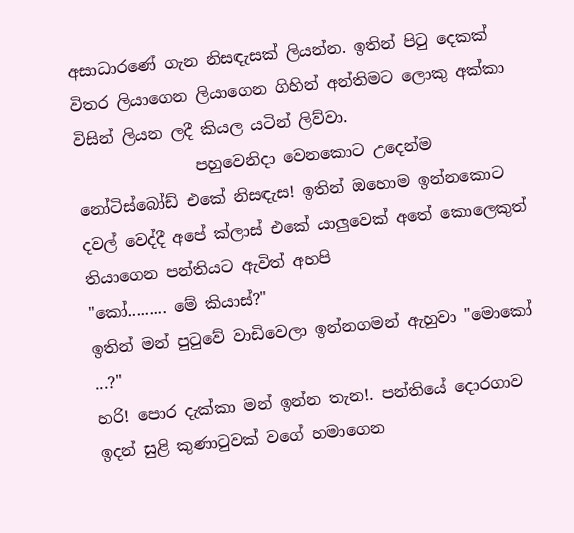අසාධාරණේ ගැන නිසඳැසක් ලියන්න. ඉතින් පිටු දෙකක් විතර ලියාගෙන ලියාගෙන ගිහින් අන්තිමට ලොකු අක්කා විසින් ලියන ලදී කියල යටින් ලිව්වා.
               පහුවෙනිදා වෙනකොට උදෙන්ම නෝටිස්බෝඩ් එකේ නිසඳැස! ඉතින් ඔහොම ඉන්නකොට දවල් වෙද්දී අපේ ක්ලාස් එකේ යාලුවෙක් අතේ කොලෙකුත් තියාගෙන පන්තියට ඇවිත් අහපි
"කෝ......... මේ කියාස්?"
ඉතින් මන් පුටුවේ වාඩිවෙලා ඉන්නගමන් ඇහුවා "මොකෝ ...?"
හරි! පොර දැක්කා මන් ඉන්න තැන!. පන්තියේ දොරගාව ඉදන් සුළි කුණාටුවක් වගේ හමාගෙන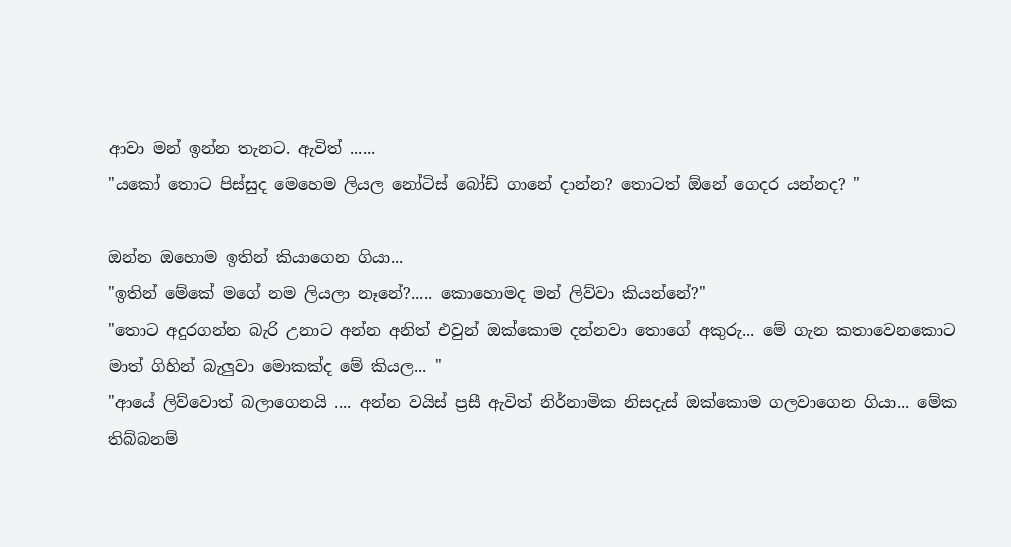ආවා මන් ඉන්න තැනට. ඇවිත් ......
"යකෝ තොට පිස්සුද මෙහෙම ලියල නෝටිස් බෝඩ් ගානේ දාන්න? තොටත් ඕනේ ගෙදර යන්නද? "

ඔන්න ඔහොම ඉතින් කියාගෙන ගියා...
"ඉතින් මේකේ මගේ නම ලියලා නෑනේ?..... කොහොමද මන් ලිව්වා කියන්නේ?"
"තොට අදුරගන්න බැරි උනාට අන්න අනිත් එවුන් ඔක්කොම දන්නවා තොගේ අකුරු... මේ ගැන කතාවෙනකොට මාත් ගිහින් බැලුවා මොකක්ද මේ කියල... "
"ආයේ ලිව්වොත් බලාගෙනයි .... අන්න වයිස් ප්‍රසී ඇවිත් නිර්නාමික නිසදැස් ඔක්කොම ගලවාගෙන ගියා... මේක තිබ්බනම්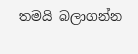තමයි බලාගන්න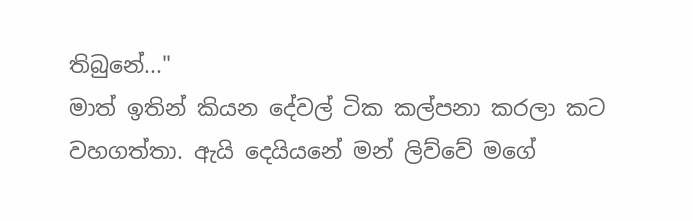තිබුනේ..."
මාත් ඉතින් කියන දේවල් ටික කල්පනා කරලා කට වහගත්තා. ඇයි දෙයියනේ මන් ලිව්වේ මගේ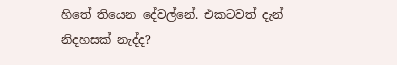හිතේ තියෙන දේවල්නේ. එකටවත් දැන් නිදහසක් නැද්ද?